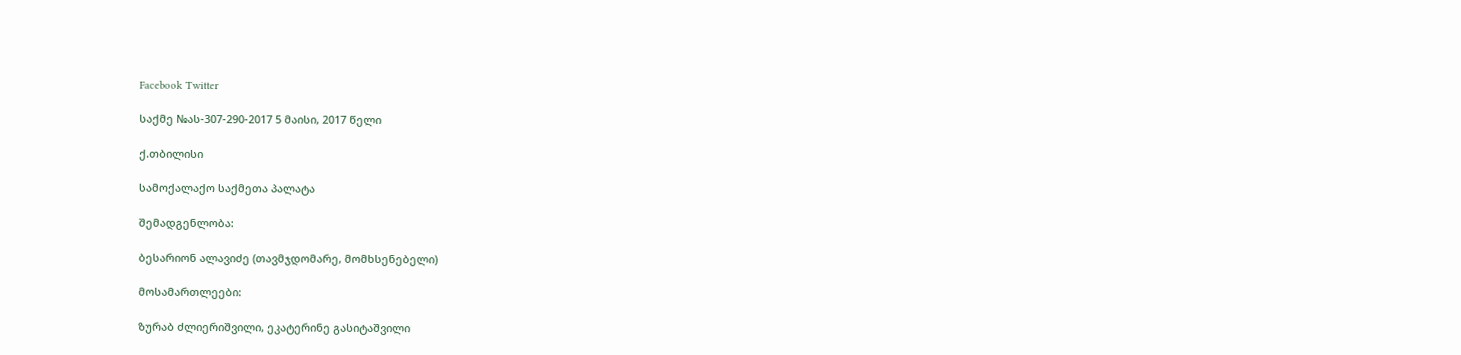Facebook Twitter

საქმე №ას-307-290-2017 5 მაისი, 2017 წელი

ქ.თბილისი

სამოქალაქო საქმეთა პალატა

შემადგენლობა:

ბესარიონ ალავიძე (თავმჯდომარე, მომხსენებელი)

მოსამართლეები:

ზურაბ ძლიერიშვილი, ეკატერინე გასიტაშვილი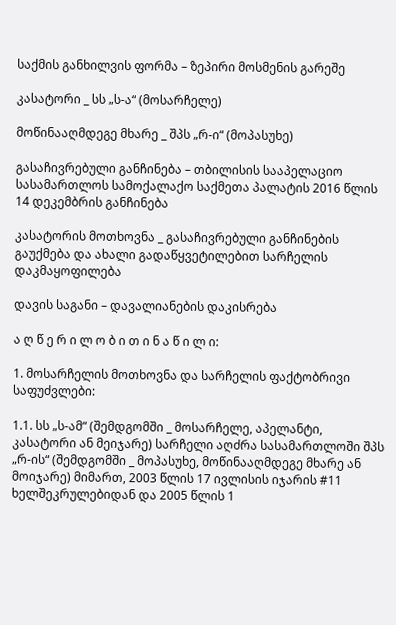საქმის განხილვის ფორმა – ზეპირი მოსმენის გარეშე

კასატორი _ სს „ს-ა“ (მოსარჩელე)

მოწინააღმდეგე მხარე _ შპს „რ-ი“ (მოპასუხე)

გასაჩივრებული განჩინება – თბილისის სააპელაციო სასამართლოს სამოქალაქო საქმეთა პალატის 2016 წლის 14 დეკემბრის განჩინება

კასატორის მოთხოვნა _ გასაჩივრებული განჩინების გაუქმება და ახალი გადაწყვეტილებით სარჩელის დაკმაყოფილება

დავის საგანი – დავალიანების დაკისრება

ა ღ წ ე რ ი ლ ო ბ ი თ ი ნ ა წ ი ლ ი:

1. მოსარჩელის მოთხოვნა და სარჩელის ფაქტობრივი საფუძვლები:

1.1. სს „ს-ამ“ (შემდგომში _ მოსარჩელე, აპელანტი, კასატორი ან მეიჯარე) სარჩელი აღძრა სასამართლოში შპს „რ-ის“ (შემდგომში _ მოპასუხე, მოწინააღმდეგე მხარე ან მოიჯარე) მიმართ, 2003 წლის 17 ივლისის იჯარის #11 ხელშეკრულებიდან და 2005 წლის 1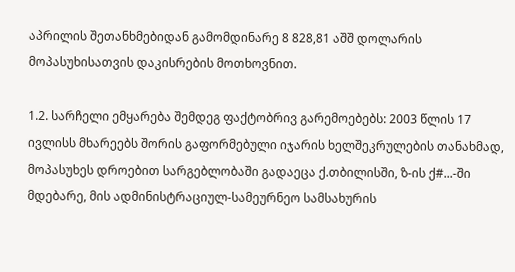აპრილის შეთანხმებიდან გამომდინარე 8 828,81 აშშ დოლარის მოპასუხისათვის დაკისრების მოთხოვნით.

1.2. სარჩელი ემყარება შემდეგ ფაქტობრივ გარემოებებს: 2003 წლის 17 ივლისს მხარეებს შორის გაფორმებული იჯარის ხელშეკრულების თანახმად, მოპასუხეს დროებით სარგებლობაში გადაეცა ქ.თბილისში, ზ-ის ქ#...-ში მდებარე, მის ადმინისტრაციულ-სამეურნეო სამსახურის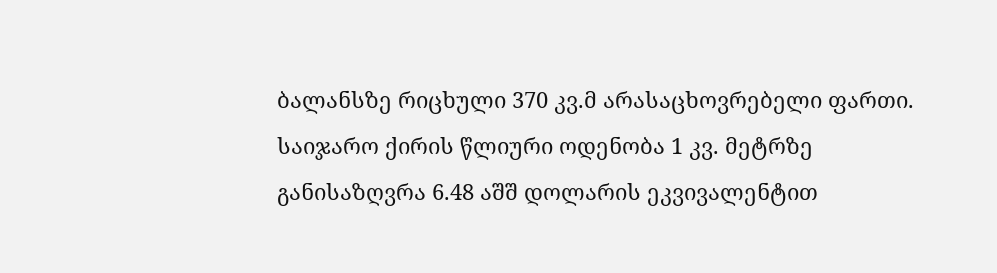ბალანსზე რიცხული 370 კვ.მ არასაცხოვრებელი ფართი. საიჯარო ქირის წლიური ოდენობა 1 კვ. მეტრზე განისაზღვრა 6.48 აშშ დოლარის ეკვივალენტით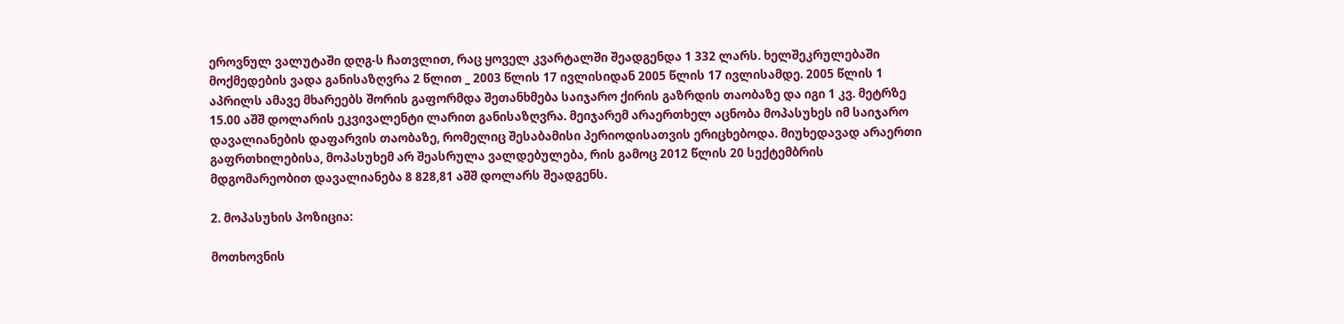ეროვნულ ვალუტაში დღგ-ს ჩათვლით, რაც ყოველ კვარტალში შეადგენდა 1 332 ლარს. ხელშეკრულებაში მოქმედების ვადა განისაზღვრა 2 წლით _ 2003 წლის 17 ივლისიდან 2005 წლის 17 ივლისამდე. 2005 წლის 1 აპრილს ამავე მხარეებს შორის გაფორმდა შეთანხმება საიჯარო ქირის გაზრდის თაობაზე და იგი 1 კვ. მეტრზე 15.00 აშშ დოლარის ეკვივალენტი ლარით განისაზღვრა. მეიჯარემ არაერთხელ აცნობა მოპასუხეს იმ საიჯარო დავალიანების დაფარვის თაობაზე, რომელიც შესაბამისი პერიოდისათვის ერიცხებოდა. მიუხედავად არაერთი გაფრთხილებისა, მოპასუხემ არ შეასრულა ვალდებულება, რის გამოც 2012 წლის 20 სექტემბრის მდგომარეობით დავალიანება 8 828,81 აშშ დოლარს შეადგენს.

2. მოპასუხის პოზიცია:

მოთხოვნის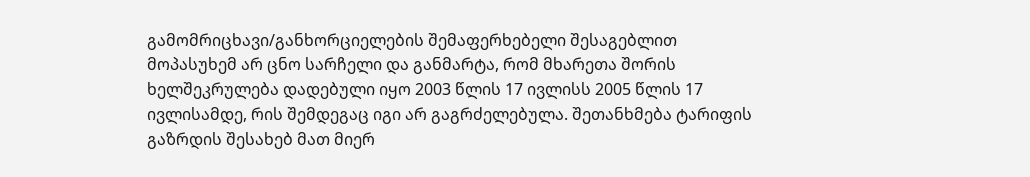გამომრიცხავი/განხორციელების შემაფერხებელი შესაგებლით მოპასუხემ არ ცნო სარჩელი და განმარტა, რომ მხარეთა შორის ხელშეკრულება დადებული იყო 2003 წლის 17 ივლისს 2005 წლის 17 ივლისამდე, რის შემდეგაც იგი არ გაგრძელებულა. შეთანხმება ტარიფის გაზრდის შესახებ მათ მიერ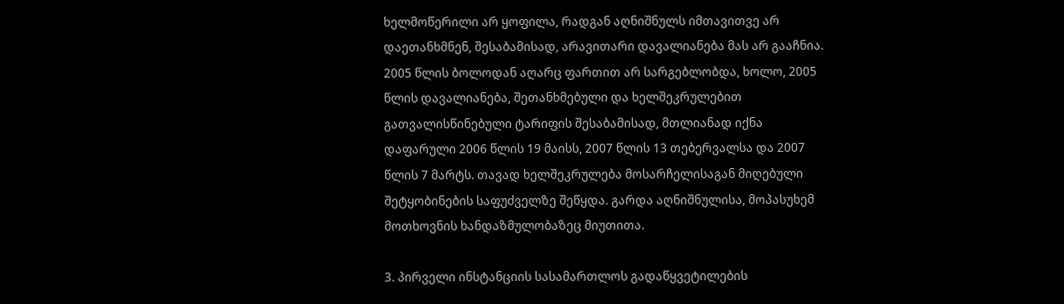ხელმოწერილი არ ყოფილა, რადგან აღნიშნულს იმთავითვე არ დაეთანხმნენ, შესაბამისად, არავითარი დავალიანება მას არ გააჩნია. 2005 წლის ბოლოდან აღარც ფართით არ სარგებლობდა, ხოლო, 2005 წლის დავალიანება, შეთანხმებული და ხელშეკრულებით გათვალისწინებული ტარიფის შესაბამისად, მთლიანად იქნა დაფარული 2006 წლის 19 მაისს, 2007 წლის 13 თებერვალსა და 2007 წლის 7 მარტს. თავად ხელშეკრულება მოსარჩელისაგან მიღებული შეტყობინების საფუძველზე შეწყდა. გარდა აღნიშნულისა, მოპასუხემ მოთხოვნის ხანდაზმულობაზეც მიუთითა.

3. პირველი ინსტანციის სასამართლოს გადაწყვეტილების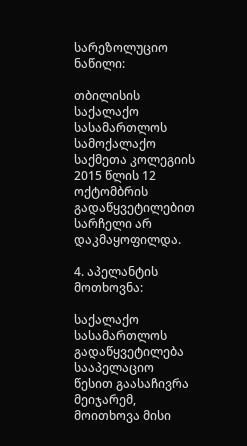სარეზოლუციო ნაწილი:

თბილისის საქალაქო სასამართლოს სამოქალაქო საქმეთა კოლეგიის 2015 წლის 12 ოქტომბრის გადაწყვეტილებით სარჩელი არ დაკმაყოფილდა.

4. აპელანტის მოთხოვნა:

საქალაქო სასამართლოს გადაწყვეტილება სააპელაციო წესით გაასაჩივრა მეიჯარემ, მოითხოვა მისი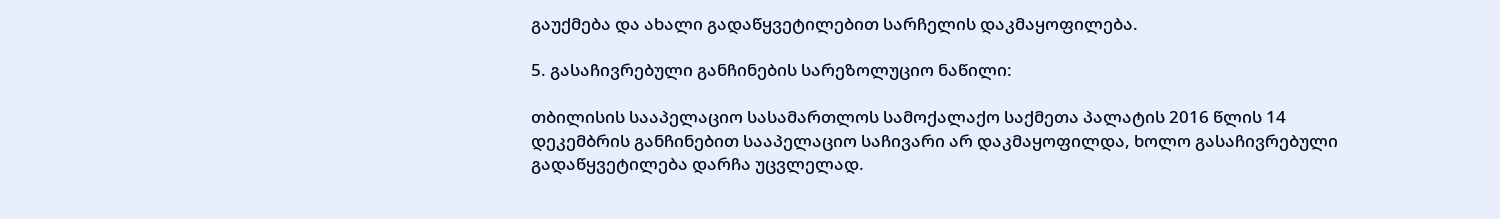გაუქმება და ახალი გადაწყვეტილებით სარჩელის დაკმაყოფილება.

5. გასაჩივრებული განჩინების სარეზოლუციო ნაწილი:

თბილისის სააპელაციო სასამართლოს სამოქალაქო საქმეთა პალატის 2016 წლის 14 დეკემბრის განჩინებით სააპელაციო საჩივარი არ დაკმაყოფილდა, ხოლო გასაჩივრებული გადაწყვეტილება დარჩა უცვლელად.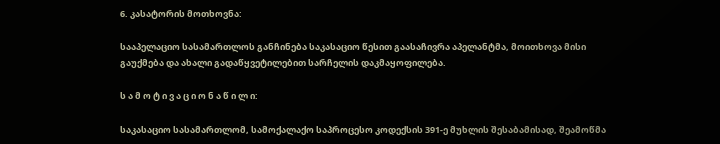6. კასატორის მოთხოვნა:

სააპელაციო სასამართლოს განჩინება საკასაციო წესით გაასაჩივრა აპელანტმა, მოითხოვა მისი გაუქმება და ახალი გადაწყვეტილებით სარჩელის დაკმაყოფილება.

ს ა მ ო ტ ი ვ ა ც ი ო ნ ა წ ი ლ ი:

საკასაციო სასამართლომ, სამოქალაქო საპროცესო კოდექსის 391-ე მუხლის შესაბამისად, შეამოწმა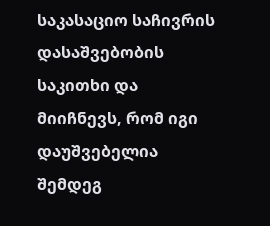საკასაციო საჩივრის დასაშვებობის საკითხი და მიიჩნევს, რომ იგი დაუშვებელია შემდეგ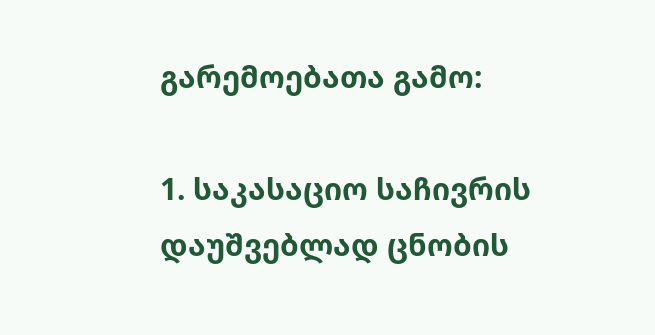გარემოებათა გამო:

1. საკასაციო საჩივრის დაუშვებლად ცნობის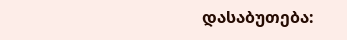დასაბუთება: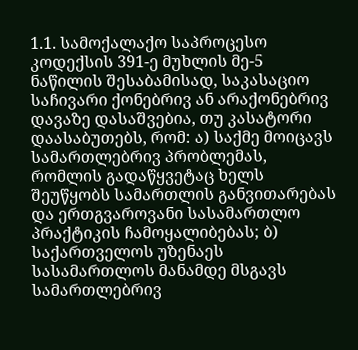1.1. სამოქალაქო საპროცესო კოდექსის 391-ე მუხლის მე-5 ნაწილის შესაბამისად, საკასაციო საჩივარი ქონებრივ ან არაქონებრივ დავაზე დასაშვებია, თუ კასატორი დაასაბუთებს, რომ: ა) საქმე მოიცავს სამართლებრივ პრობლემას, რომლის გადაწყვეტაც ხელს შეუწყობს სამართლის განვითარებას და ერთგვაროვანი სასამართლო პრაქტიკის ჩამოყალიბებას; ბ) საქართველოს უზენაეს სასამართლოს მანამდე მსგავს სამართლებრივ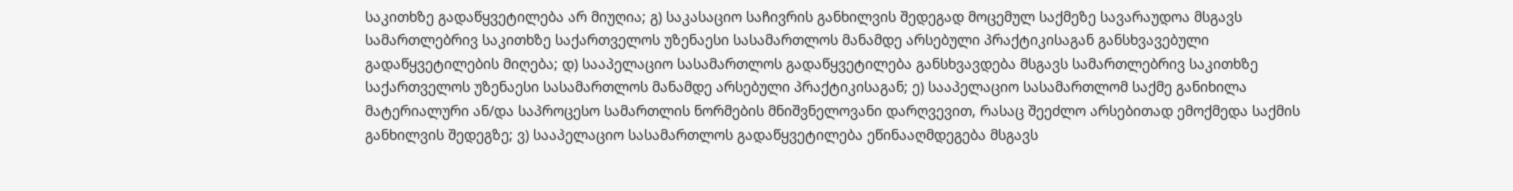საკითხზე გადაწყვეტილება არ მიუღია; გ) საკასაციო საჩივრის განხილვის შედეგად მოცემულ საქმეზე სავარაუდოა მსგავს სამართლებრივ საკითხზე საქართველოს უზენაესი სასამართლოს მანამდე არსებული პრაქტიკისაგან განსხვავებული გადაწყვეტილების მიღება; დ) სააპელაციო სასამართლოს გადაწყვეტილება განსხვავდება მსგავს სამართლებრივ საკითხზე საქართველოს უზენაესი სასამართლოს მანამდე არსებული პრაქტიკისაგან; ე) სააპელაციო სასამართლომ საქმე განიხილა მატერიალური ან/და საპროცესო სამართლის ნორმების მნიშვნელოვანი დარღვევით, რასაც შეეძლო არსებითად ემოქმედა საქმის განხილვის შედეგზე; ვ) სააპელაციო სასამართლოს გადაწყვეტილება ეწინააღმდეგება მსგავს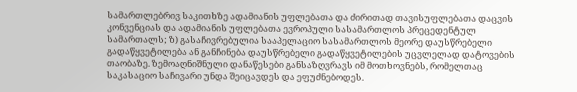სამართლებრივ საკითხზე ადამიანის უფლებათა და ძირითად თავისუფლებათა დაცვის კონვენციას და ადამიანის უფლებათა ევროპული სასამართლოს პრეცედენტულ სამართალს; ზ) გასაჩივრებულია სააპელაციო სასამართლოს მეორე დაუსწრებელი გადაწყვეტილება ან განჩინება დაუსწრებელი გადაწყვეტილების უცვლელად დატოვების თაობაზე. ზემოაღნიშნული დანაწესები განსაზღვრავს იმ მოთხოვნებს, რომელთაც საკასაციო საჩივარი უნდა შეიცავდეს და ეფუძნებოდეს.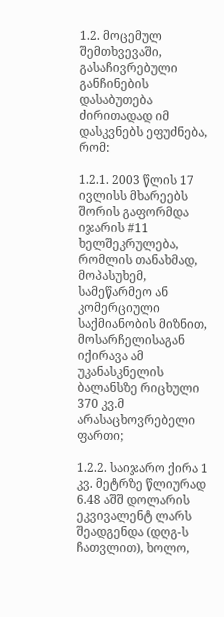1.2. მოცემულ შემთხვევაში, გასაჩივრებული განჩინების დასაბუთება ძირითადად იმ დასკვნებს ეფუძნება, რომ:

1.2.1. 2003 წლის 17 ივლისს მხარეებს შორის გაფორმდა იჯარის #11 ხელშეკრულება, რომლის თანახმად, მოპასუხემ, სამეწარმეო ან კომერციული საქმიანობის მიზნით, მოსარჩელისაგან იქირავა ამ უკანასკნელის ბალანსზე რიცხული 370 კვ.მ არასაცხოვრებელი ფართი;

1.2.2. საიჯარო ქირა 1 კვ. მეტრზე წლიურად 6.48 აშშ დოლარის ეკვივალენტ ლარს შეადგენდა (დღგ-ს ჩათვლით), ხოლო,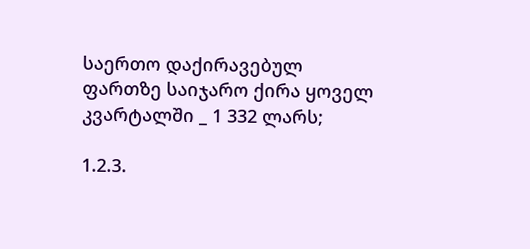საერთო დაქირავებულ ფართზე საიჯარო ქირა ყოველ კვარტალში _ 1 332 ლარს;

1.2.3.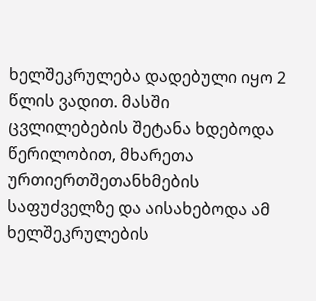ხელშეკრულება დადებული იყო 2 წლის ვადით. მასში ცვლილებების შეტანა ხდებოდა წერილობით, მხარეთა ურთიერთშეთანხმების საფუძველზე და აისახებოდა ამ ხელშეკრულების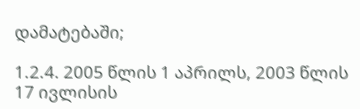დამატებაში;

1.2.4. 2005 წლის 1 აპრილს, 2003 წლის 17 ივლისის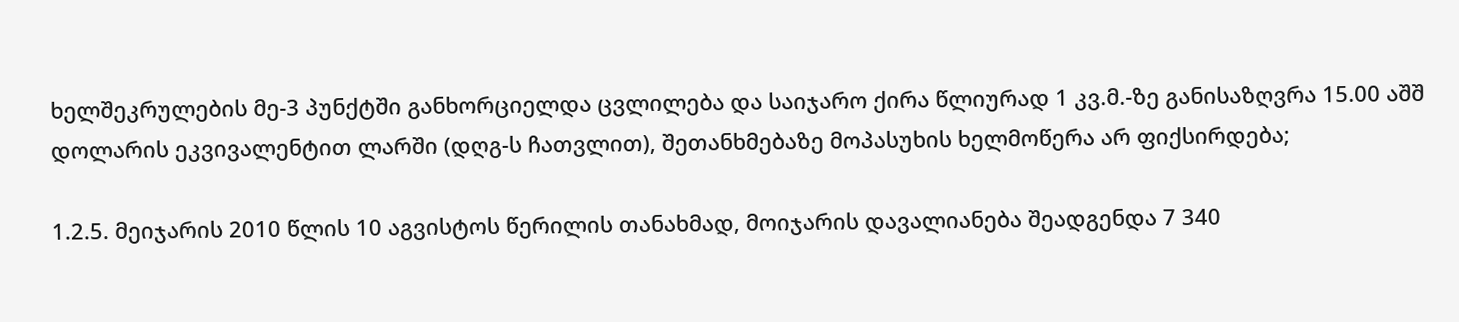ხელშეკრულების მე-3 პუნქტში განხორციელდა ცვლილება და საიჯარო ქირა წლიურად 1 კვ.მ.-ზე განისაზღვრა 15.00 აშშ დოლარის ეკვივალენტით ლარში (დღგ-ს ჩათვლით), შეთანხმებაზე მოპასუხის ხელმოწერა არ ფიქსირდება;

1.2.5. მეიჯარის 2010 წლის 10 აგვისტოს წერილის თანახმად, მოიჯარის დავალიანება შეადგენდა 7 340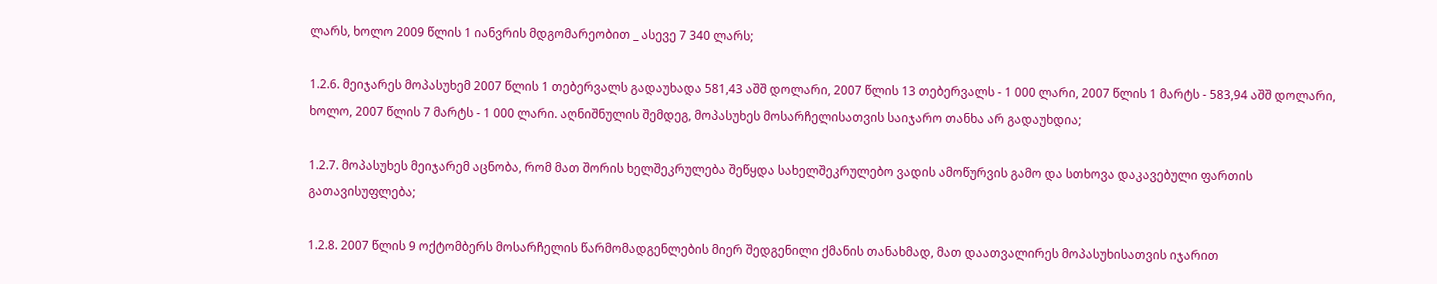ლარს, ხოლო 2009 წლის 1 იანვრის მდგომარეობით _ ასევე 7 340 ლარს;

1.2.6. მეიჯარეს მოპასუხემ 2007 წლის 1 თებერვალს გადაუხადა 581,43 აშშ დოლარი, 2007 წლის 13 თებერვალს - 1 000 ლარი, 2007 წლის 1 მარტს - 583,94 აშშ დოლარი, ხოლო, 2007 წლის 7 მარტს - 1 000 ლარი. აღნიშნულის შემდეგ, მოპასუხეს მოსარჩელისათვის საიჯარო თანხა არ გადაუხდია;

1.2.7. მოპასუხეს მეიჯარემ აცნობა, რომ მათ შორის ხელშეკრულება შეწყდა სახელშეკრულებო ვადის ამოწურვის გამო და სთხოვა დაკავებული ფართის გათავისუფლება;

1.2.8. 2007 წლის 9 ოქტომბერს მოსარჩელის წარმომადგენლების მიერ შედგენილი ქმანის თანახმად, მათ დაათვალირეს მოპასუხისათვის იჯარით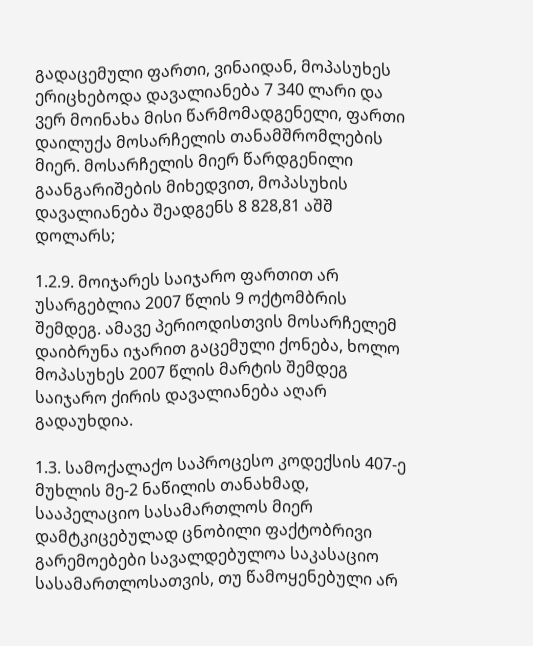გადაცემული ფართი, ვინაიდან, მოპასუხეს ერიცხებოდა დავალიანება 7 340 ლარი და ვერ მოინახა მისი წარმომადგენელი, ფართი დაილუქა მოსარჩელის თანამშრომლების მიერ. მოსარჩელის მიერ წარდგენილი გაანგარიშების მიხედვით, მოპასუხის დავალიანება შეადგენს 8 828,81 აშშ დოლარს;

1.2.9. მოიჯარეს საიჯარო ფართით არ უსარგებლია 2007 წლის 9 ოქტომბრის შემდეგ. ამავე პერიოდისთვის მოსარჩელემ დაიბრუნა იჯარით გაცემული ქონება, ხოლო მოპასუხეს 2007 წლის მარტის შემდეგ საიჯარო ქირის დავალიანება აღარ გადაუხდია.

1.3. სამოქალაქო საპროცესო კოდექსის 407-ე მუხლის მე-2 ნაწილის თანახმად, სააპელაციო სასამართლოს მიერ დამტკიცებულად ცნობილი ფაქტობრივი გარემოებები სავალდებულოა საკასაციო სასამართლოსათვის, თუ წამოყენებული არ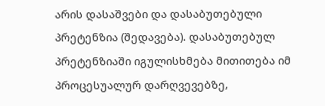არის დასაშვები და დასაბუთებული პრეტენზია (შედავება). დასაბუთებულ პრეტენზიაში იგულისხმება მითითება იმ პროცესუალურ დარღვევებზე,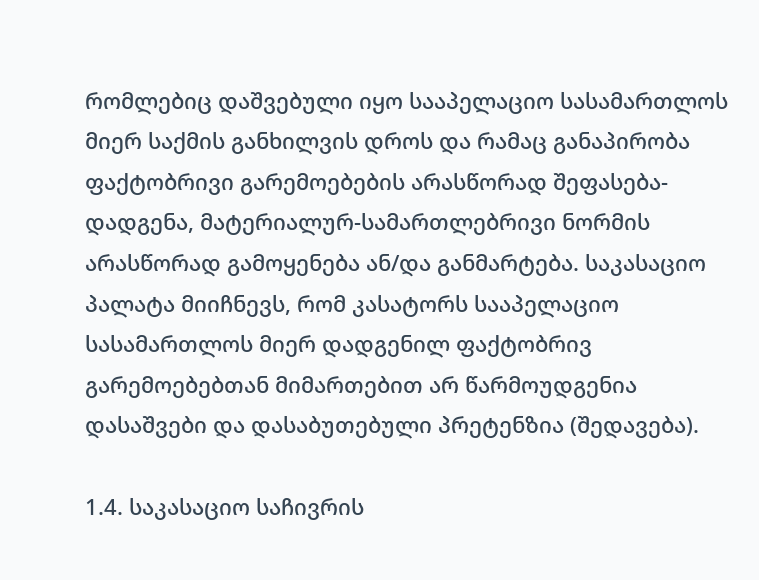რომლებიც დაშვებული იყო სააპელაციო სასამართლოს მიერ საქმის განხილვის დროს და რამაც განაპირობა ფაქტობრივი გარემოებების არასწორად შეფასება-დადგენა, მატერიალურ-სამართლებრივი ნორმის არასწორად გამოყენება ან/და განმარტება. საკასაციო პალატა მიიჩნევს, რომ კასატორს სააპელაციო სასამართლოს მიერ დადგენილ ფაქტობრივ გარემოებებთან მიმართებით არ წარმოუდგენია დასაშვები და დასაბუთებული პრეტენზია (შედავება).

1.4. საკასაციო საჩივრის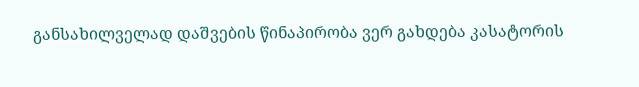განსახილველად დაშვების წინაპირობა ვერ გახდება კასატორის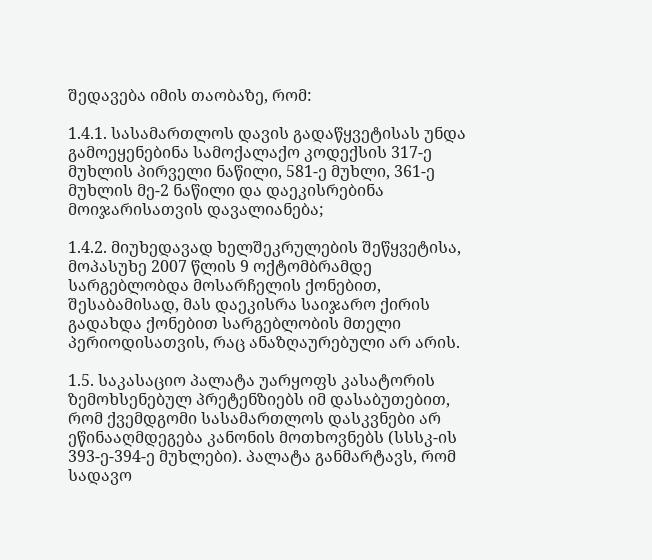შედავება იმის თაობაზე, რომ:

1.4.1. სასამართლოს დავის გადაწყვეტისას უნდა გამოეყენებინა სამოქალაქო კოდექსის 317-ე მუხლის პირველი ნაწილი, 581-ე მუხლი, 361-ე მუხლის მე-2 ნაწილი და დაეკისრებინა მოიჯარისათვის დავალიანება;

1.4.2. მიუხედავად ხელშეკრულების შეწყვეტისა, მოპასუხე 2007 წლის 9 ოქტომბრამდე სარგებლობდა მოსარჩელის ქონებით, შესაბამისად, მას დაეკისრა საიჯარო ქირის გადახდა ქონებით სარგებლობის მთელი პერიოდისათვის, რაც ანაზღაურებული არ არის.

1.5. საკასაციო პალატა უარყოფს კასატორის ზემოხსენებულ პრეტენზიებს იმ დასაბუთებით, რომ ქვემდგომი სასამართლოს დასკვნები არ ეწინააღმდეგება კანონის მოთხოვნებს (სსსკ-ის 393-ე-394-ე მუხლები). პალატა განმარტავს, რომ სადავო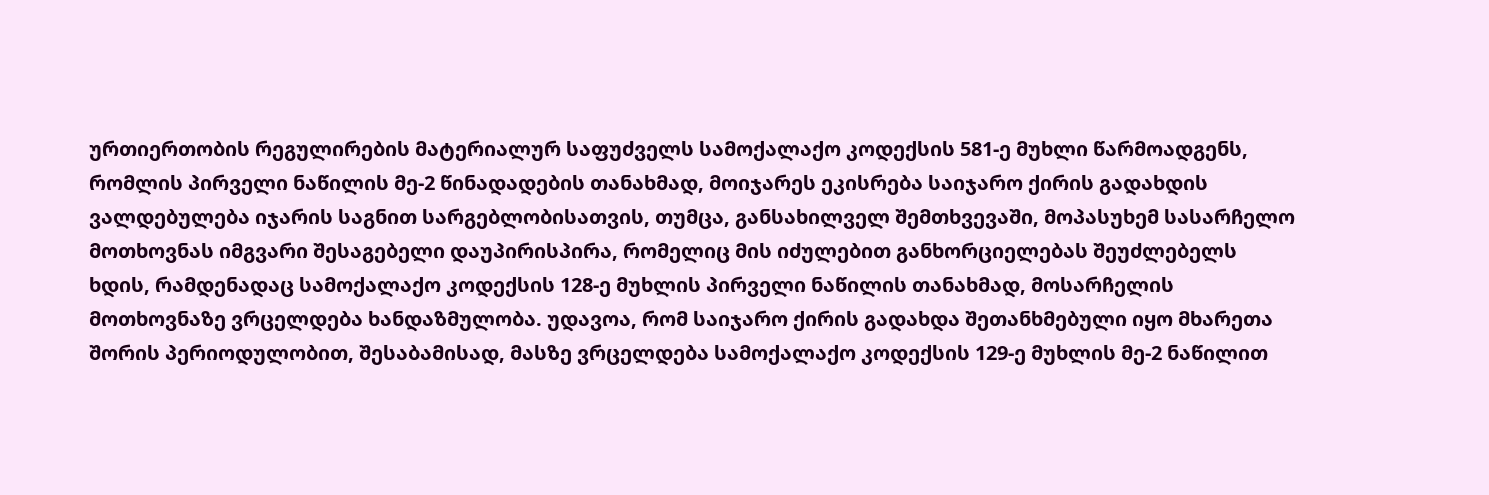ურთიერთობის რეგულირების მატერიალურ საფუძველს სამოქალაქო კოდექსის 581-ე მუხლი წარმოადგენს, რომლის პირველი ნაწილის მე-2 წინადადების თანახმად, მოიჯარეს ეკისრება საიჯარო ქირის გადახდის ვალდებულება იჯარის საგნით სარგებლობისათვის, თუმცა, განსახილველ შემთხვევაში, მოპასუხემ სასარჩელო მოთხოვნას იმგვარი შესაგებელი დაუპირისპირა, რომელიც მის იძულებით განხორციელებას შეუძლებელს ხდის, რამდენადაც სამოქალაქო კოდექსის 128-ე მუხლის პირველი ნაწილის თანახმად, მოსარჩელის მოთხოვნაზე ვრცელდება ხანდაზმულობა. უდავოა, რომ საიჯარო ქირის გადახდა შეთანხმებული იყო მხარეთა შორის პერიოდულობით, შესაბამისად, მასზე ვრცელდება სამოქალაქო კოდექსის 129-ე მუხლის მე-2 ნაწილით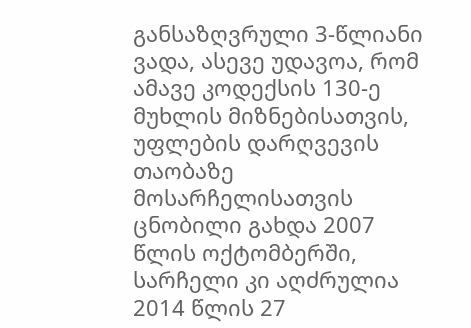განსაზღვრული 3-წლიანი ვადა, ასევე უდავოა, რომ ამავე კოდექსის 130-ე მუხლის მიზნებისათვის, უფლების დარღვევის თაობაზე მოსარჩელისათვის ცნობილი გახდა 2007 წლის ოქტომბერში, სარჩელი კი აღძრულია 2014 წლის 27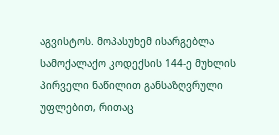აგვისტოს. მოპასუხემ ისარგებლა სამოქალაქო კოდექსის 144-ე მუხლის პირველი ნაწილით განსაზღვრული უფლებით, რითაც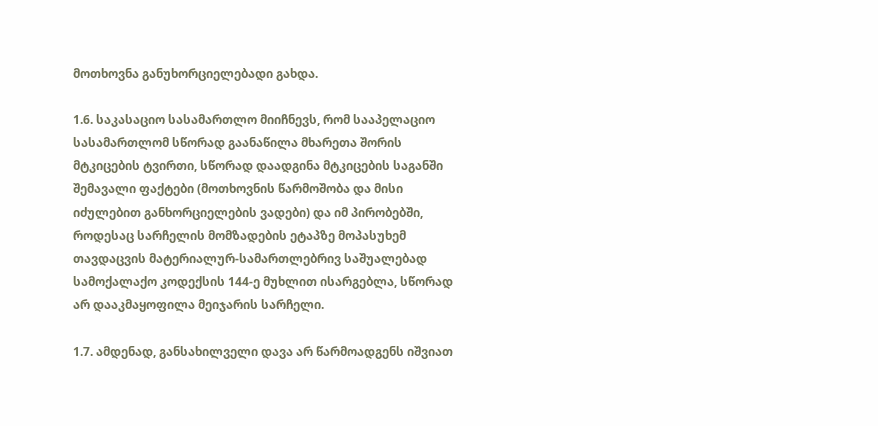მოთხოვნა განუხორციელებადი გახდა.

1.6. საკასაციო სასამართლო მიიჩნევს, რომ სააპელაციო სასამართლომ სწორად გაანაწილა მხარეთა შორის მტკიცების ტვირთი, სწორად დაადგინა მტკიცების საგანში შემავალი ფაქტები (მოთხოვნის წარმოშობა და მისი იძულებით განხორციელების ვადები) და იმ პირობებში, როდესაც სარჩელის მომზადების ეტაპზე მოპასუხემ თავდაცვის მატერიალურ-სამართლებრივ საშუალებად სამოქალაქო კოდექსის 144-ე მუხლით ისარგებლა, სწორად არ დააკმაყოფილა მეიჯარის სარჩელი.

1.7. ამდენად, განსახილველი დავა არ წარმოადგენს იშვიათ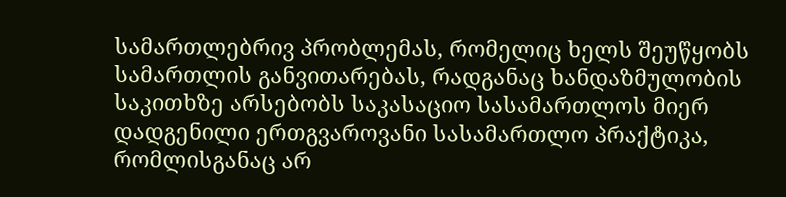სამართლებრივ პრობლემას, რომელიც ხელს შეუწყობს სამართლის განვითარებას, რადგანაც ხანდაზმულობის საკითხზე არსებობს საკასაციო სასამართლოს მიერ დადგენილი ერთგვაროვანი სასამართლო პრაქტიკა, რომლისგანაც არ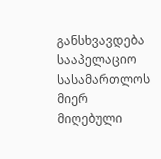განსხვავდება სააპელაციო სასამართლოს მიერ მიღებული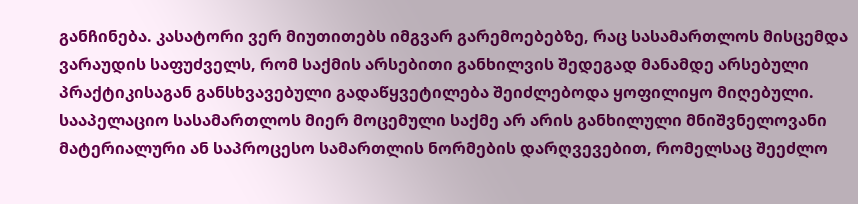განჩინება. კასატორი ვერ მიუთითებს იმგვარ გარემოებებზე, რაც სასამართლოს მისცემდა ვარაუდის საფუძველს, რომ საქმის არსებითი განხილვის შედეგად მანამდე არსებული პრაქტიკისაგან განსხვავებული გადაწყვეტილება შეიძლებოდა ყოფილიყო მიღებული. სააპელაციო სასამართლოს მიერ მოცემული საქმე არ არის განხილული მნიშვნელოვანი მატერიალური ან საპროცესო სამართლის ნორმების დარღვევებით, რომელსაც შეეძლო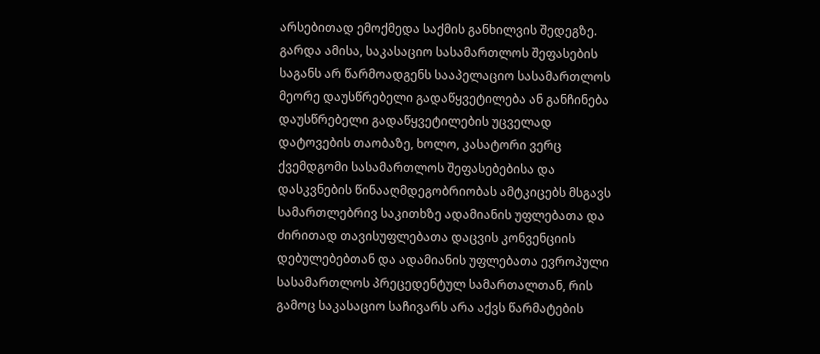არსებითად ემოქმედა საქმის განხილვის შედეგზე. გარდა ამისა, საკასაციო სასამართლოს შეფასების საგანს არ წარმოადგენს სააპელაციო სასამართლოს მეორე დაუსწრებელი გადაწყვეტილება ან განჩინება დაუსწრებელი გადაწყვეტილების უცველად დატოვების თაობაზე, ხოლო, კასატორი ვერც ქვემდგომი სასამართლოს შეფასებებისა და დასკვნების წინააღმდეგობრიობას ამტკიცებს მსგავს სამართლებრივ საკითხზე ადამიანის უფლებათა და ძირითად თავისუფლებათა დაცვის კონვენციის დებულებებთან და ადამიანის უფლებათა ევროპული სასამართლოს პრეცედენტულ სამართალთან, რის გამოც საკასაციო საჩივარს არა აქვს წარმატების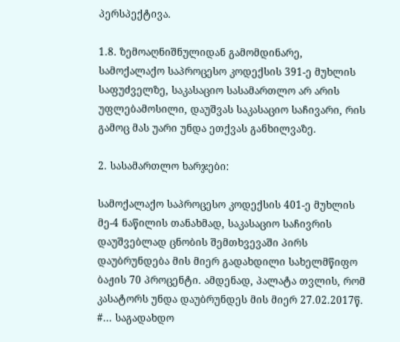პერსპექტივა.

1.8. ზემოაღნიშნულიდან გამომდინარე, სამოქალაქო საპროცესო კოდექსის 391-ე მუხლის საფუძველზე, საკასაციო სასამართლო არ არის უფლებამოსილი, დაუშვას საკასაციო საჩივარი, რის გამოც მას უარი უნდა ეთქვას განხილვაზე.

2. სასამართლო ხარჯები:

სამოქალაქო საპროცესო კოდექსის 401-ე მუხლის მე-4 ნაწილის თანახმად, საკასაციო საჩივრის დაუშვებლად ცნობის შემთხვევაში პირს დაუბრუნდება მის მიერ გადახდილი სახელმწიფო ბაჟის 70 პროცენტი. ამდენად, პალატა თვლის, რომ კასატორს უნდა დაუბრუნდეს მის მიერ 27.02.2017წ. #... საგადახდო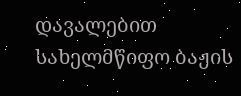დავალებით სახელმწიფო ბაჟის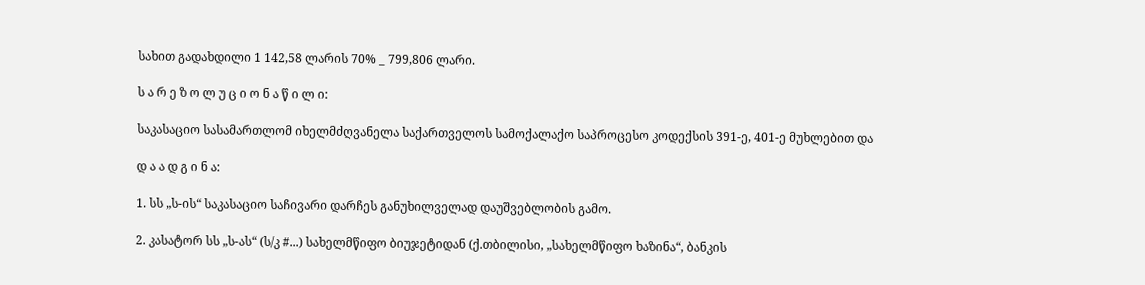სახით გადახდილი 1 142,58 ლარის 70% _ 799,806 ლარი.

ს ა რ ე ზ ო ლ უ ც ი ო ნ ა წ ი ლ ი:

საკასაციო სასამართლომ იხელმძღვანელა საქართველოს სამოქალაქო საპროცესო კოდექსის 391-ე, 401-ე მუხლებით და

დ ა ა დ გ ი ნ ა:

1. სს „ს-ის“ საკასაციო საჩივარი დარჩეს განუხილველად დაუშვებლობის გამო.

2. კასატორ სს „ს-ას“ (ს/კ #...) სახელმწიფო ბიუჯეტიდან (ქ.თბილისი, „სახელმწიფო ხაზინა“, ბანკის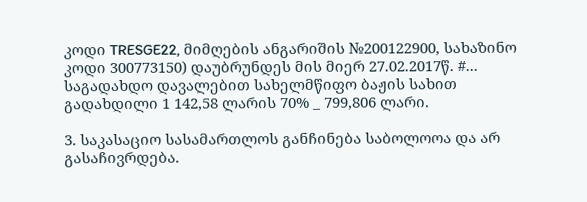კოდი TRESGE22, მიმღების ანგარიშის №200122900, სახაზინო კოდი 300773150) დაუბრუნდეს მის მიერ 27.02.2017წ. #... საგადახდო დავალებით სახელმწიფო ბაჟის სახით გადახდილი 1 142,58 ლარის 70% _ 799,806 ლარი.

3. საკასაციო სასამართლოს განჩინება საბოლოოა და არ გასაჩივრდება.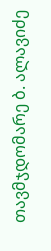თავმჯდომარე ბ. ალავიძე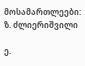მოსამართლეები: ზ. ძლიერიშვილი

ე.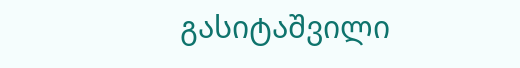გასიტაშვილი